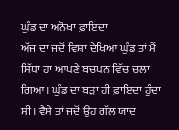ਘੁੰਡ ਦਾ ਅਨੋਖਾ ਫ਼ਾਇਦਾ
ਅੱਜ ਦਾ ਜਦੋਂ ਵਿਸ਼ਾ ਦੇਖਿਆ ਘੁੰਡ ਤਾਂ ਮੈਂ ਸਿੱਧਾ ਹਾ ਆਪਣੇ ਬਚਪਨ ਵਿੱਚ ਚਲਾ ਗਿਆ। ਘੁੰਡ ਦਾ ਬੜਾ ਹੀ ਫ਼ਾਇਦਾ ਹੁੰਦਾ ਸੀ। ਵੈਸੇ ਤਾਂ ਜਦੋਂ ਉਹ ਗੱਲ ਯਾਦ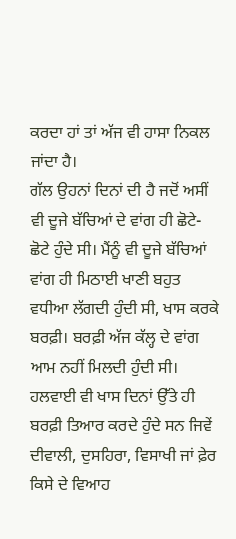ਕਰਦਾ ਹਾਂ ਤਾਂ ਅੱਜ ਵੀ ਹਾਸਾ ਨਿਕਲ ਜਾਂਦਾ ਹੈ।
ਗੱਲ ਉਹਨਾਂ ਦਿਨਾਂ ਦੀ ਹੈ ਜਦੋਂ ਅਸੀਂ ਵੀ ਦੂਜੇ ਬੱਚਿਆਂ ਦੇ ਵਾਂਗ ਹੀ ਛੋਟੇ- ਛੋਟੇ ਹੁੰਦੇ ਸੀ। ਮੈਂਨੂੰ ਵੀ ਦੂਜੇ ਬੱਚਿਆਂ ਵਾਂਗ ਹੀ ਮਿਠਾਈ ਖਾਣੀ ਬਹੁਤ ਵਧੀਆ ਲੱਗਦੀ ਹੁੰਦੀ ਸੀ, ਖਾਸ ਕਰਕੇ ਬਰਫ਼ੀ। ਬਰਫ਼ੀ ਅੱਜ ਕੱਲ੍ਹ ਦੇ ਵਾਂਗ ਆਮ ਨਹੀਂ ਮਿਲਦੀ ਹੁੰਦੀ ਸੀ। ਹਲਵਾਈ ਵੀ ਖਾਸ ਦਿਨਾਂ ਉੱਤੇ ਹੀ ਬਰਫ਼ੀ ਤਿਆਰ ਕਰਦੇ ਹੁੰਦੇ ਸਨ ਜਿਵੇਂ ਦੀਵਾਲੀ, ਦੁਸਹਿਰਾ, ਵਿਸਾਖੀ ਜਾਂ ਫ਼ੇਰ ਕਿਸੇ ਦੇ ਵਿਆਹ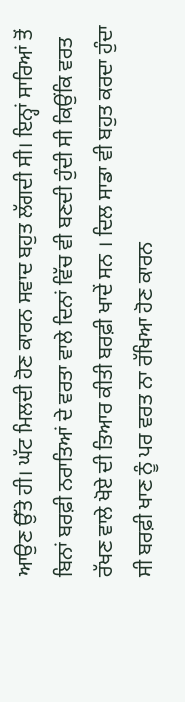ਆਉਣ ਉੱਤੇ ਹੀ। ਘੱਟ ਮਿਲਦੀ ਹੋਣ ਕਾਰਨ ਸਵਾਦ ਬਹੁਤ ਲੱਗਦੀ ਸੀ। ਇਨ੍ਹਾਂ ਸਾਰਿਆਂ ਤੋਂ ਬਿਨਾਂ ਬਰਫ਼ੀ ਨਰਾਤਿਆਂ ਦੇ ਵਰਤਾ ਵਾਲੇ ਦਿਨਾਂ ਵਿੱਚ ਵੀ ਬਣਦੀ ਹੁੰਦੀ ਸੀ ਕਿਉਂਕਿ ਵਰਤ ਰੱਖਣ ਵਾਲੇ ਖੋਏ ਦੀ ਤਿਆਰ ਕੀਤੀ ਬਰਫ਼ੀ ਖਾਦੇਂ ਸਨ । ਦਿਲ ਸਾਡਾ ਵੀ ਬਹੁਤ ਕਰਦਾ ਹੁੰਦਾ ਸੀ ਬਰਫ਼ੀ ਖਾਣ ਨੂੰ ਪਰ ਵਰਤ ਨਾ ਰੱਖਿਆ ਹੋਣ ਕਾਰਨ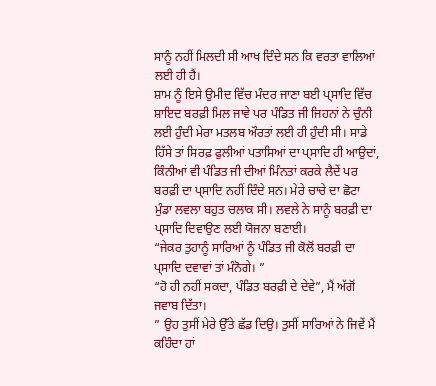ਸਾਨੂੰ ਨਹੀਂ ਮਿਲਦੀ ਸੀ ਆਖ ਦਿੰਦੇ ਸਨ ਕਿ ਵਰਤਾ ਵਾਲਿਆਂ ਲਈ ਹੀ ਹੈਂ।
ਸ਼ਾਮ ਨੂੰ ਇਸੇ ਉਮੀਦ ਵਿੱਚ ਮੰਦਰ ਜਾਣਾ ਬਈ ਪ੍ਸਾਦਿ ਵਿੱਚ ਸ਼ਾਇਦ ਬਰਫ਼ੀ ਮਿਲ ਜਾਵੇ ਪਰ ਪੰਡਿਤ ਜੀ ਜਿਹਨਾਂ ਨੇ ਚੁੰਨੀ ਲਈ ਹੁੰਦੀ ਮੇਰਾ ਮਤਲਬ ਔਰਤਾਂ ਲਈ ਹੀ ਹੁੰਦੀ ਸੀ। ਸਾਡੇ ਹਿੱਸੇ ਤਾਂ ਸਿਰਫ਼ ਫੁਲੀਆਂ ਪਤਾਸਿਆਂ ਦਾ ਪ੍ਸਾਦਿ ਹੀ ਆਉਦਾਂ, ਕਿੰਨੀਆਂ ਵੀ ਪੰਡਿਤ ਜੀ ਦੀਆਂ ਮਿੰਨਤਾਂ ਕਰਕੇ ਲੈਦੇਂ ਪਰ ਬਰਫ਼ੀ ਦਾ ਪ੍ਸਾਦਿ ਨਹੀਂ ਦਿੰਦੇ ਸਨ। ਮੇਰੇ ਚਾਚੇ ਦਾ ਛੋਟਾ ਮੁੰਡਾ ਲਵਲਾ ਬਹੁਤ ਚਲਾਕ ਸੀ। ਲਵਲੇ ਨੇ ਸਾਨੂੰ ਬਰਫ਼ੀ ਦਾ ਪ੍ਸਾਦਿ ਦਿਵਾਉਣ ਲਈ ਯੋਜਨਾ ਬਣਾਈ।
“ਜੇਕਰ ਤੁਹਾਨੂੰ ਸਾਰਿਆਂ ਨੂੰ ਪੰਡਿਤ ਜੀ ਕੋਲੋਂ ਬਰਫ਼ੀ ਦਾ ਪ੍ਸਾਦਿ ਦਵਾਵਾਂ ਤਾਂ ਮੰਨੋਗੇ। ”
“ਹੋ ਹੀ ਨਹੀਂ ਸਕਦਾ, ਪੰਡਿਤ ਬਰਫ਼ੀ ਦੇ ਦੇਵੇ”, ਮੈਂ ਅੱਗੋਂ ਜਵਾਬ ਦਿੱਤਾ।
” ਉਹ ਤੁਸੀਂ ਮੇਰੇ ਉੱਤੇ ਛੱਡ ਦਿਉ। ਤੁਸੀਂ ਸਾਰਿਆਂ ਨੇ ਜਿਵੇਂ ਮੈਂ ਕਹਿੰਦਾ ਹਾਂ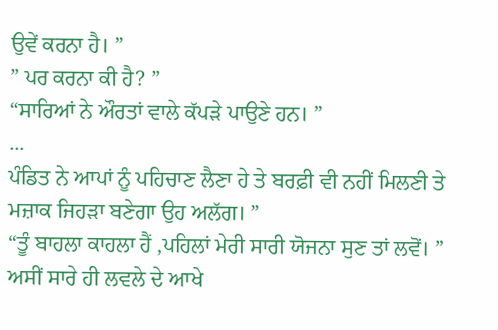ਉਵੇਂ ਕਰਨਾ ਹੈ। ”
” ਪਰ ਕਰਨਾ ਕੀ ਹੈ? ”
“ਸਾਰਿਆਂ ਨੇ ਔਰਤਾਂ ਵਾਲੇ ਕੱਪੜੇ ਪਾਉਣੇ ਹਨ। ”
...
ਪੰਡਿਤ ਨੇ ਆਪਾਂ ਨੂੰ ਪਹਿਚਾਣ ਲੈਣਾ ਹੇ ਤੇ ਬਰਫ਼ੀ ਵੀ ਨਹੀਂ ਮਿਲਣੀ ਤੇ ਮਜ਼ਾਕ ਜਿਹੜਾ ਬਣੇਗਾ ਉਹ ਅਲੱਗ। ”
“ਤੂੰ ਬਾਹਲਾ ਕਾਹਲਾ ਹੈਂ ,ਪਹਿਲਾਂ ਮੇਰੀ ਸਾਰੀ ਯੋਜਨਾ ਸੁਣ ਤਾਂ ਲਵੋਂ। ”
ਅਸੀਂ ਸਾਰੇ ਹੀ ਲਵਲੇ ਦੇ ਆਖੇ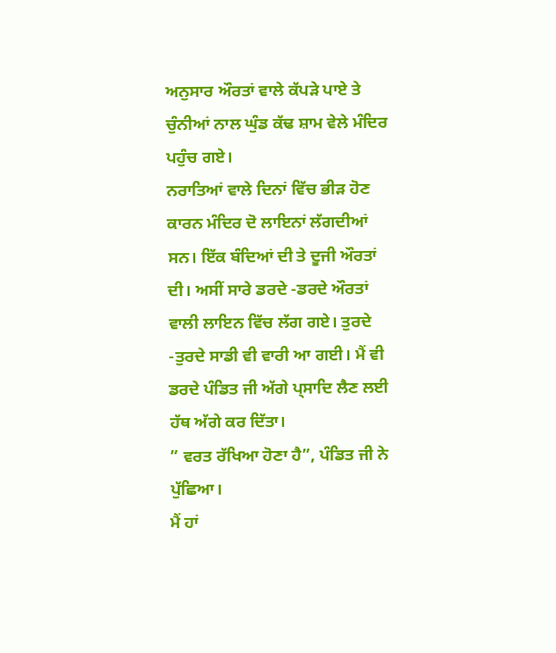ਅਨੁਸਾਰ ਔਰਤਾਂ ਵਾਲੇ ਕੱਪੜੇ ਪਾਏ ਤੇ ਚੁੰਨੀਆਂ ਨਾਲ ਘੁੰਡ ਕੱਢ ਸ਼ਾਮ ਵੇਲੇ ਮੰਦਿਰ ਪਹੁੰਚ ਗਏ।
ਨਰਾਤਿਆਂ ਵਾਲੇ ਦਿਨਾਂ ਵਿੱਚ ਭੀੜ ਹੋਣ ਕਾਰਨ ਮੰਦਿਰ ਦੋ ਲਾਇਨਾਂ ਲੱਗਦੀਆਂ ਸਨ। ਇੱਕ ਬੰਦਿਆਂ ਦੀ ਤੇ ਦੂਜੀ ਔਰਤਾਂ ਦੀ। ਅਸੀਂ ਸਾਰੇ ਡਰਦੇ -ਡਰਦੇ ਔਰਤਾਂ ਵਾਲੀ ਲਾਇਨ ਵਿੱਚ ਲੱਗ ਗਏ। ਤੁਰਦੇ -ਤੁਰਦੇ ਸਾਡੀ ਵੀ ਵਾਰੀ ਆ ਗਈ। ਮੈਂ ਵੀ ਡਰਦੇ ਪੰਡਿਤ ਜੀ ਅੱਗੇ ਪ੍ਸਾਦਿ ਲੈਣ ਲਈ ਹੱਥ ਅੱਗੇ ਕਰ ਦਿੱਤਾ।
” ਵਰਤ ਰੱਖਿਆ ਹੋਣਾ ਹੈ”, ਪੰਡਿਤ ਜੀ ਨੇ ਪੁੱਛਿਆ।
ਮੈਂ ਹਾਂ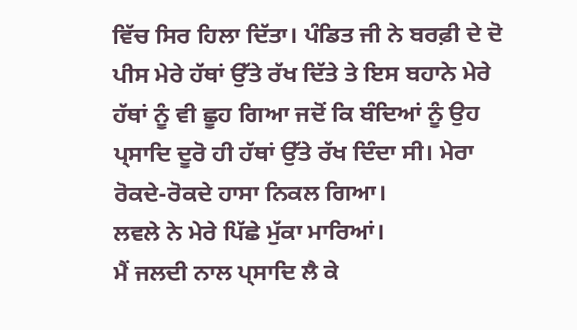ਵਿੱਚ ਸਿਰ ਹਿਲਾ ਦਿੱਤਾ। ਪੰਡਿਤ ਜੀ ਨੇ ਬਰਫ਼ੀ ਦੇ ਦੋ ਪੀਸ ਮੇਰੇ ਹੱਥਾਂ ਉੱਤੇ ਰੱਖ ਦਿੱਤੇ ਤੇ ਇਸ ਬਹਾਨੇ ਮੇਰੇ ਹੱਥਾਂ ਨੂੰ ਵੀ ਛੂਹ ਗਿਆ ਜਦੋਂ ਕਿ ਬੰਦਿਆਂ ਨੂੰ ਉਹ ਪ੍ਸਾਦਿ ਦੂਰੋ ਹੀ ਹੱਥਾਂ ਉੱਤੇ ਰੱਖ ਦਿੰਦਾ ਸੀ। ਮੇਰਾ ਰੋਕਦੇ-ਰੋਕਦੇ ਹਾਸਾ ਨਿਕਲ ਗਿਆ।
ਲਵਲੇ ਨੇ ਮੇਰੇ ਪਿੱਛੇ ਮੁੱਕਾ ਮਾਰਿਆਂ।
ਮੈਂ ਜਲਦੀ ਨਾਲ ਪ੍ਸਾਦਿ ਲੈ ਕੇ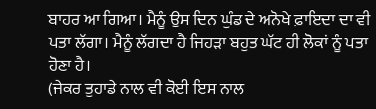ਬਾਹਰ ਆ ਗਿਆ। ਮੈਨੂੰ ਉਸ ਦਿਨ ਘੁੰਡ ਦੇ ਅਨੋਖੇ ਫ਼ਾਇਦਾ ਦਾ ਵੀ ਪਤਾ ਲੱਗਾ। ਮੈਨੂੰ ਲੱਗਦਾ ਹੈ ਜਿਹੜਾ ਬਹੁਤ ਘੱਟ ਹੀ ਲੋਕਾਂ ਨੂੰ ਪਤਾ ਹੋਣਾ ਹੈ।
(ਜੇਕਰ ਤੁਹਾਡੇ ਨਾਲ ਵੀ ਕੋਈ ਇਸ ਨਾਲ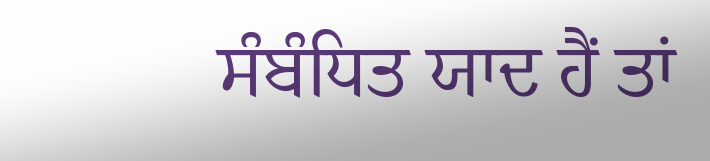ਸੰਬੰਧਿਤ ਯਾਦ ਹੈਂ ਤਾਂ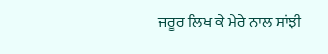ਜਰੂਰ ਲਿਖ ਕੇ ਮੇਰੇ ਨਾਲ ਸਾਂਝੀ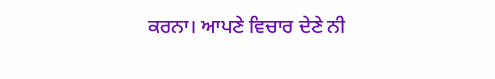ਕਰਨਾ। ਆਪਣੇ ਵਿਚਾਰ ਦੇਣੇ ਨੀ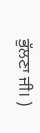ਭੁੱਲਣਾ ਜੀ। )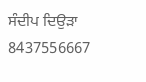ਸੰਦੀਪ ਦਿਉੜਾ
8437556667